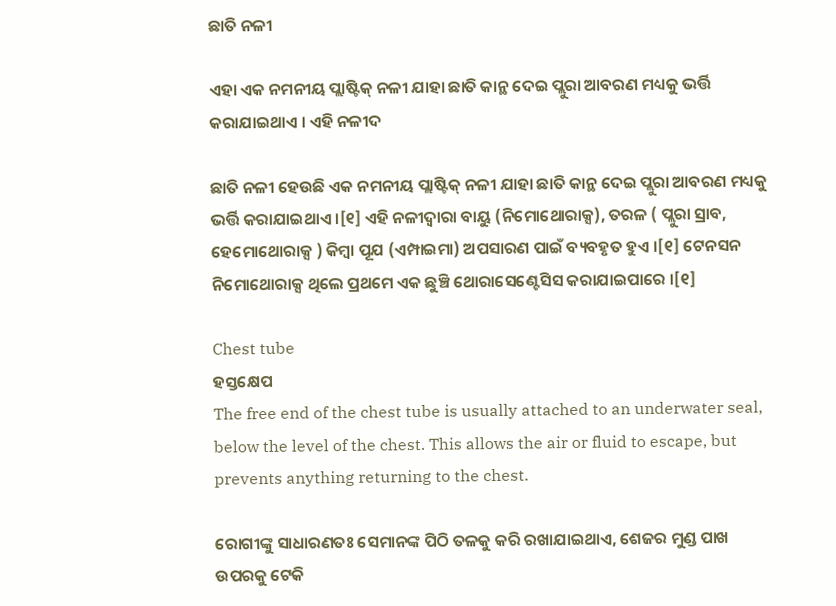ଛାତି ନଳୀ

ଏହା ଏକ ନମନୀୟ ପ୍ଲାଷ୍ଟିକ୍ ନଳୀ ଯାହା ଛାତି କାନ୍ଥ ଦେଇ ପ୍ଲୁରା ଆବରଣ ମଧ୍ୟକୁ ଭର୍ତ୍ତି କରାଯାଇଥାଏ । ଏହି ନଳୀଦ

ଛାତି ନଳୀ ହେଉଛି ଏକ ନମନୀୟ ପ୍ଲାଷ୍ଟିକ୍ ନଳୀ ଯାହା ଛାତି କାନ୍ଥ ଦେଇ ପ୍ଲୁରା ଆବରଣ ମଧ୍ୟକୁ ଭର୍ତ୍ତି କରାଯାଇଥାଏ ।[୧] ଏହି ନଳୀଦ୍ୱାରା ବାୟୁ (ନିମୋଥୋରାକ୍ସ), ତରଳ ( ପ୍ଲୁରା ସ୍ରାବ, ହେମୋଥୋରାକ୍ସ ) କିମ୍ବା ପୂଯ (ଏମ୍ପାଇମା) ଅପସାରଣ ପାଇଁ ବ୍ୟବହୃତ ହୁଏ ।[୧] ଟେନସନ ନିମୋଥୋରାକ୍ସ ଥିଲେ ପ୍ରଥମେ ଏକ ଛୁଞ୍ଚି ଥୋରାସେଣ୍ଟେସିସ କରାଯାଇପାରେ ।[୧]

Chest tube
ହସ୍ତକ୍ଷେପ
The free end of the chest tube is usually attached to an underwater seal, below the level of the chest. This allows the air or fluid to escape, but prevents anything returning to the chest.

ରୋଗୀଙ୍କୁ ସାଧାରଣତଃ ସେମାନଙ୍କ ପିଠି ତଳକୁ କରି ରଖାଯାଇଥାଏ, ଶେଜର ମୁଣ୍ଡ ପାଖ ଉପରକୁ ଟେକି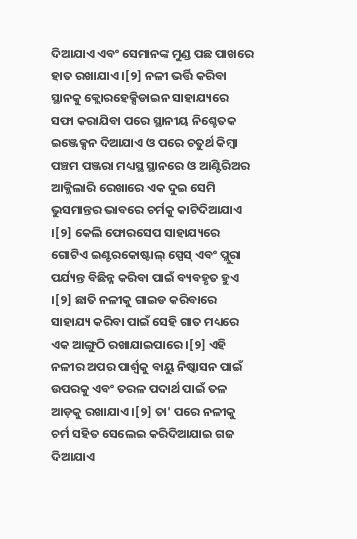ଦିଆଯାଏ ଏବଂ ସେମାନଙ୍କ ମୁଣ୍ଡ ପଛ ପାଖରେ ହାତ ରଖାଯାଏ ।[୨] ନଳୀ ଭର୍ତ୍ତି କରିବା ସ୍ଥାନକୁ କ୍ଲୋରହେକ୍ସିଡାଇନ ସାହାଯ୍ୟରେ ସଫା କରାଯିବା ପରେ ସ୍ଥାନୀୟ ନିଶ୍ଚେତକ ଇଞ୍ଜେକ୍ସନ ଦିଆଯାଏ ଓ ପରେ ଚତୁର୍ଥ କିମ୍ବା ପଞ୍ଚମ ପଞ୍ଜରା ମଧ୍ୟସ୍ଥ ସ୍ଥାନରେ ଓ ଆଣ୍ଟିରିଅର ଆକ୍ଜିଲାରି ରେଖାରେ ଏକ ଦୁଇ ସେମି ଭୁସମାନ୍ତର ଭାବରେ ଚର୍ମକୁ କାଟିଦିଆଯାଏ ।[୨] କେଲି ଫୋରସେପ ସାହାଯ୍ୟରେ ଗୋଟିଏ ଇଣ୍ଟରକୋଷ୍ଟାଲ୍ ସ୍ପେସ୍ ଏବଂ ପ୍ଲୁରା ପର୍ଯ୍ୟନ୍ତ ବିଛିନ୍ନ କରିବା ପାଇଁ ବ୍ୟବହୃତ ହୁଏ ।[୨] ଛାତି ନଳୀକୁ ଗାଇଡ କରିବାରେ ସାହାଯ୍ୟ କରିବା ପାଇଁ ସେହି ଗାତ ମଧ୍ୟରେ ଏକ ଆଙ୍ଗୁଠି ରଖାଯାଇପାରେ ।[୨] ଏହି ନଳୀର ଅପର ପାର୍ଶ୍ୱକୁ ବାୟୁ ନିଷ୍କାସନ ପାଇଁ ଉପରକୁ ଏବଂ ତରଳ ପଦାର୍ଥ ପାଇଁ ତଳ ଆଡ଼କୁ ରଖାଯାଏ ।[୨] ତା' ପରେ ନଳୀକୁ ଚର୍ମ ସ‌ହିତ ସେଲେଇ କରିଦିଆଯାଇ ଗଜ ଦିଆଯାଏ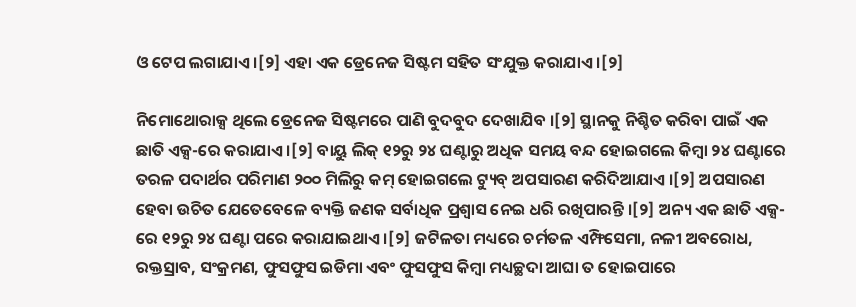ଓ ଟେପ ଲଗାଯାଏ ।[୨] ଏହା ଏକ ଡ୍ରେନେଜ ସିଷ୍ଟମ ସହିତ ସଂଯୁକ୍ତ କରାଯାଏ ।[୨]

ନିମୋଥୋରାକ୍ସ ଥିଲେ ଡ୍ରେନେଜ ସିଷ୍ଟମରେ ପାଣି ବୁଦବୁଦ ଦେଖାଯିବ ।[୨] ସ୍ଥାନକୁ ନିଶ୍ଚିତ କରିବା ପାଇଁ ଏକ ଛାତି ଏକ୍ସ-ରେ କରାଯାଏ ।[୨] ବାୟୁ ଲିକ୍ ୧୨ରୁ ୨୪ ଘଣ୍ଟାରୁ ଅଧିକ ସମୟ ବନ୍ଦ ହୋଇଗଲେ କିମ୍ବା ୨୪ ଘଣ୍ଟାରେ ତରଳ ପଦାର୍ଥର ପରିମାଣ ୨୦୦ ମିଲିରୁ କମ୍ ହୋଇଗଲେ ଟ୍ୟୁବ୍ ଅପସାରଣ କରିଦିଆଯାଏ ।[୨] ଅପସାରଣ ହେବା ଉଚିତ ଯେତେବେଳେ ବ୍ୟକ୍ତି ଜଣକ ସର୍ବାଧିକ ପ୍ରଶ୍ୱାସ ନେଇ ଧରି ରଖିପାରନ୍ତି ।[୨] ଅନ୍ୟ ଏକ ଛାତି ଏକ୍ସ-ରେ ୧୨ରୁ ୨୪ ଘଣ୍ଟା ପରେ କରାଯାଇଥାଏ ।[୨] ଜଟିଳତା ମଧ୍ୟରେ ଚର୍ମତଳ ଏମ୍ଫିସେମା, ନଳୀ ଅବରୋଧ, ରକ୍ତସ୍ରାବ, ସଂକ୍ରମଣ, ଫୁସଫୁସ ଇଡିମା ଏବଂ ଫୁସଫୁସ କିମ୍ବା ମଧ୍ୟଚ୍ଛଦା ଆଘା ତ ହୋଇପାରେ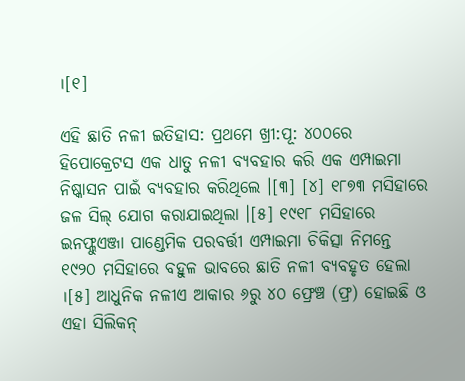।[୧]

ଏହି ଛାତି ନଳୀ ଇତିହାସ: ପ୍ରଥମେ ଖ୍ରୀ:ପୂ: ୪୦୦ରେ ହିପୋକ୍ରେଟସ ଏକ ଧାତୁ ନଳୀ ବ୍ୟବହାର କରି ଏକ ଏମ୍ପାଇମା ନିଷ୍କାସନ ପାଇଁ ବ୍ୟବହାର କରିଥିଲେ ।[୩] [୪] ୧୮୭୩ ମସିହାରେ ଜଳ ସିଲ୍ ଯୋଗ କରାଯାଇଥିଲା ।[୫] ୧୯୧୮ ମସିହାରେ ଇନଫ୍ଲୁଏଞ୍ଜା ପାଣ୍ଡେମିକ ପରବର୍ତ୍ତୀ ଏମ୍ପାଇମା ଚିକିତ୍ସା ନିମନ୍ତେ ୧୯୨୦ ମସିହାରେ ବହୁଳ ଭାବରେ ଛାତି ନଳୀ ବ୍ୟବହୃତ ହେଲା ।[୫] ଆଧୁନିକ ନଳୀଏ ଆକାର ୬ରୁ ୪୦ ଫ୍ରେଞ୍ଚ (ଫ୍ର) ହୋଇଛି ଓ ଏହା ସିଲିକନ୍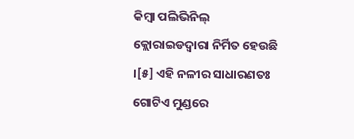କିମ୍ବା ପଲିଭିନିଲ୍ କ୍ଲୋରାଇଡଦ୍ୱାରା ନିର୍ମିତ ହେଉଛି ।[୫] ଏହି ନଳୀର ସାଧାରଣତଃ ଗୋଟିଏ ମୁଣ୍ଡରେ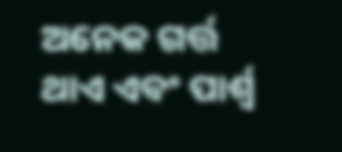ଅନେକ ଗର୍ତ୍ତ ଥାଏ ଏବଂ ପାର୍ଶ୍ୱ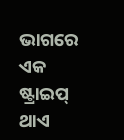ଭାଗରେ ଏକ ଷ୍ଟ୍ରାଇପ୍ ଥାଏ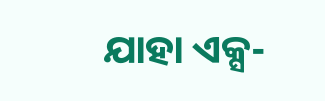ଯାହା ଏକ୍ସ-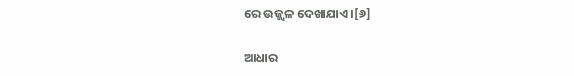ରେ ଉଜ୍ଜ୍ୱଳ ଦେଖାଯାଏ ।[୬]

ଆଧାର